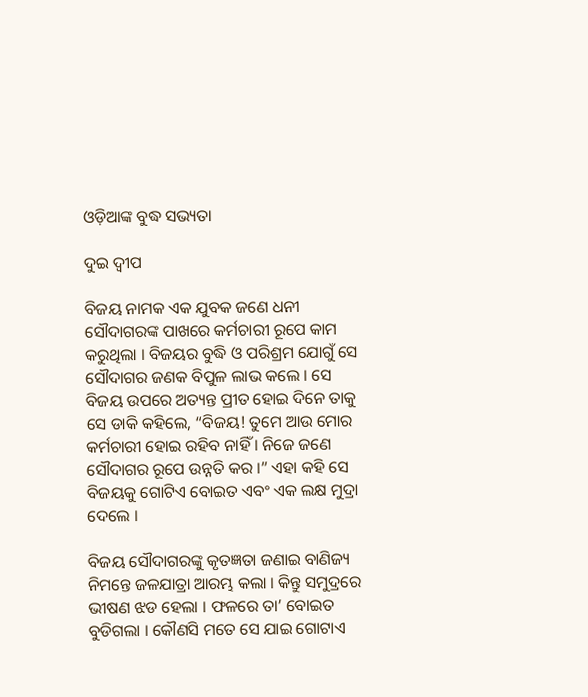ଓଡ଼ିଆଙ୍କ ବୁଦ୍ଧ ସଭ୍ୟତା

ଦୁଇ ଦ୍ୱୀପ

ବିଜୟ ନାମକ ଏକ ଯୁବକ ଜଣେ ଧନୀ ସୌଦାଗରଙ୍କ ପାଖରେ କର୍ମଚାରୀ ରୂପେ କାମ କରୁଥିଲା । ବିଜୟର ବୁଦ୍ଧି ଓ ପରିଶ୍ରମ ଯୋଗୁଁ ସେ ସୌଦାଗର ଜଣକ ବିପୁଳ ଲାଭ କଲେ । ସେ ବିଜୟ ଉପରେ ଅତ୍ୟନ୍ତ ପ୍ରୀତ ହୋଇ ଦିନେ ତାକୁ ସେ ଡାକି କହିଲେ, “ବିଜୟ! ତୁମେ ଆଉ ମୋର କର୍ମଚାରୀ ହୋଇ ରହିବ ନାହିଁ । ନିଜେ ଜଣେ ସୌଦାଗର ରୂପେ ଉନ୍ନତି କର ।” ଏହା କହି ସେ ବିଜୟକୁ ଗୋଟିଏ ବୋଇତ ଏବଂ ଏକ ଲକ୍ଷ ମୁଦ୍ରା ଦେଲେ ।

ବିଜୟ ସୌଦାଗରଙ୍କୁ କୃତଜ୍ଞତା ଜଣାଇ ବାଣିଜ୍ୟ ନିମନ୍ତେ ଜଳଯାତ୍ରା ଆରମ୍ଭ କଲା । କିନ୍ତୁ ସମୁଦ୍ରରେ ଭୀଷଣ ଝଡ ହେଲା । ଫଳରେ ତା’ ବୋଇତ ବୁଡିଗଲା । କୌଣସି ମତେ ସେ ଯାଇ ଗୋଟାଏ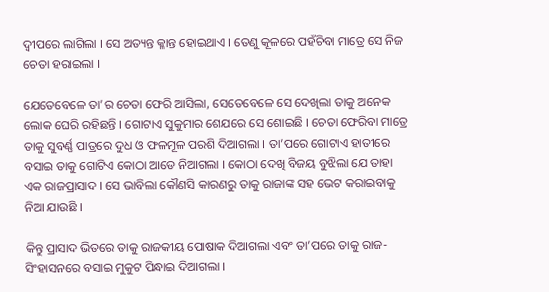ଦ୍ୱୀପରେ ଲାଗିଲା । ସେ ଅତ୍ୟନ୍ତ କ୍ଳାନ୍ତ ହୋଇଥାଏ । ତେଣୁ କୂଳରେ ପହଁଚିବା ମାତ୍ରେ ସେ ନିଜ ଚେତା ହରାଇଲା ।

ଯେତେବେଳେ ତା’ର ଚେତା ଫେରି ଆସିଲା, ସେତେବେଳେ ସେ ଦେଖିଲା ତାକୁ ଅନେକ ଲୋକ ଘେରି ରହିଛନ୍ତି । ଗୋଟାଏ ସୁକୁମାର ଶେଯରେ ସେ ଶୋଇଛି । ଚେତା ଫେରିବା ମାତ୍ରେ ତାକୁ ସୁବର୍ଣ୍ଣ ପାତ୍ରରେ ଦୁଧ ଓ ଫଳମୂଳ ପରଶି ଦିଆଗଲା । ତା’ପରେ ଗୋଟାଏ ହାତୀରେ ବସାଇ ତାକୁ ଗୋଟିଏ କୋଠା ଆଡେ ନିଆଗଲା । କୋଠା ଦେଖି ବିଜୟ ବୁଝିଲା ଯେ ତାହା ଏକ ରାଜପ୍ରାସାଦ । ସେ ଭାବିଲା କୌଣସି କାରଣରୁ ତାକୁ ରାଜାଙ୍କ ସହ ଭେଟ କରାଇବାକୁ ନିଆ ଯାଉଛି ।

କିନ୍ତୁ ପ୍ରାସାଦ ଭିତରେ ତାକୁ ରାଜକୀୟ ପୋଷାକ ଦିଆଗଲା ଏବଂ ତା’ପରେ ତାକୁ ରାଜ-ସିଂହାସନରେ ବସାଇ ମୁକୁଟ ପିନ୍ଧାଇ ଦିଆଗଲା ।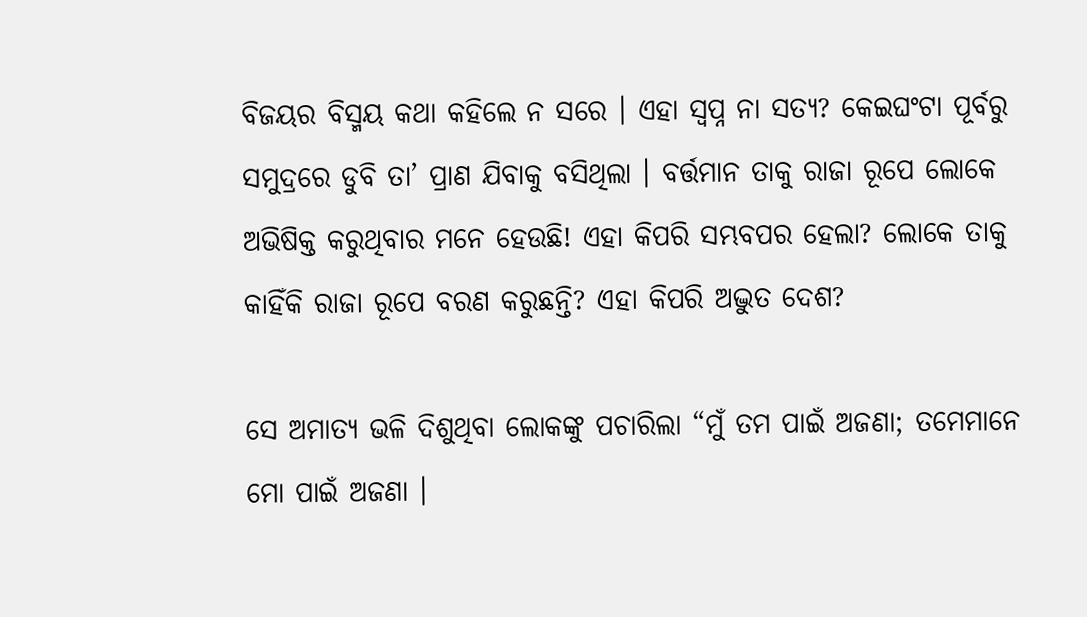ବିଜୟର ବିସ୍ମୟ କଥା କହିଲେ ନ ସରେ । ଏହା ସ୍ୱପ୍ନ ନା ସତ୍ୟ? କେଇଘଂଟା ପୂର୍ବରୁ ସମୁଦ୍ରରେ ଡୁବି ତା’ ପ୍ରାଣ ଯିବାକୁ ବସିଥିଲା । ବର୍ତ୍ତମାନ ତାକୁ ରାଜା ରୂପେ ଲୋକେ ଅଭିଷିକ୍ତ କରୁଥିବାର ମନେ ହେଉଛି! ଏହା କିପରି ସମ୍ଭବପର ହେଲା? ଲୋକେ ତାକୁ କାହିଁକି ରାଜା ରୂପେ ବରଣ କରୁଛନ୍ତି? ଏହା କିପରି ଅଦ୍ଭୁତ ଦେଶ?

ସେ ଅମାତ୍ୟ ଭଳି ଦିଶୁଥିବା ଲୋକଙ୍କୁ ପଚାରିଲା “ମୁଁ ତମ ପାଇଁ ଅଜଣା; ତମେମାନେ ମୋ ପାଇଁ ଅଜଣା ।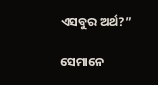ଏସବୁର ଅର୍ଥ?”

ସେମାନେ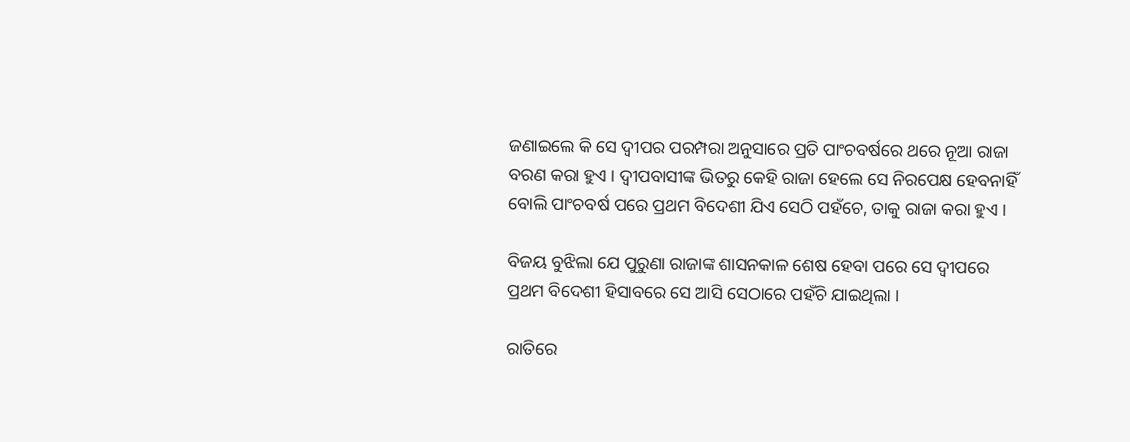ଜଣାଇଲେ କି ସେ ଦ୍ୱୀପର ପରମ୍ପରା ଅନୁସାରେ ପ୍ରତି ପାଂଚବର୍ଷରେ ଥରେ ନୂଆ ରାଜା ବରଣ କରା ହୁଏ । ଦ୍ୱୀପବାସୀଙ୍କ ଭିତରୁ କେହି ରାଜା ହେଲେ ସେ ନିରପେକ୍ଷ ହେବନାହିଁ ବୋଲି ପାଂଚବର୍ଷ ପରେ ପ୍ରଥମ ବିଦେଶୀ ଯିଏ ସେଠି ପହଁଚେ, ତାକୁ ରାଜା କରା ହୁଏ ।

ବିଜୟ ବୁଝିଲା ଯେ ପୁରୁଣା ରାଜାଙ୍କ ଶାସନକାଳ ଶେଷ ହେବା ପରେ ସେ ଦ୍ୱୀପରେ ପ୍ରଥମ ବିଦେଶୀ ହିସାବରେ ସେ ଆସି ସେଠାରେ ପହଁଚି ଯାଇଥିଲା ।

ରାତିରେ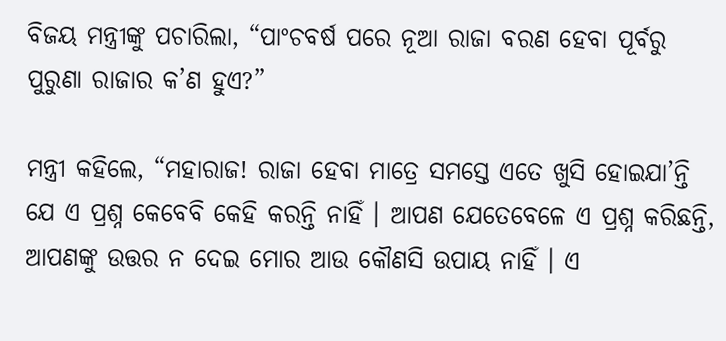ବିଜୟ ମନ୍ତ୍ରୀଙ୍କୁ ପଚାରିଲା, “ପାଂଚବର୍ଷ ପରେ ନୂଆ ରାଜା ବରଣ ହେବା ପୂର୍ବରୁ ପୁରୁଣା ରାଜାର କ’ଣ ହୁଏ?”

ମନ୍ତ୍ରୀ କହିଲେ, “ମହାରାଜ! ରାଜା ହେବା ମାତ୍ରେ ସମସ୍ତେ ଏତେ ଖୁସି ହୋଇଯା’ନ୍ତି ଯେ ଏ ପ୍ରଶ୍ନ କେବେବି କେହି କରନ୍ତି ନାହିଁ । ଆପଣ ଯେତେବେଳେ ଏ ପ୍ରଶ୍ନ କରିଛନ୍ତି, ଆପଣଙ୍କୁ ଉତ୍ତର ନ ଦେଇ ମୋର ଆଉ କୌଣସି ଉପାୟ ନାହିଁ । ଏ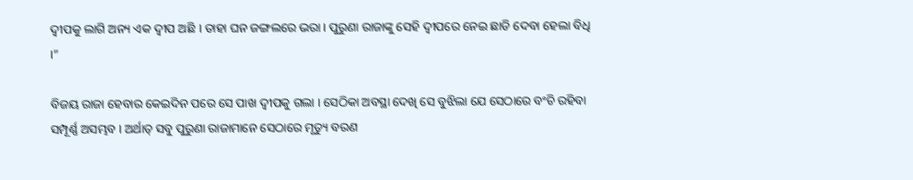ଦ୍ୱୀପକୁ ଲାଗି ଅନ୍ୟ ଏକ ଦ୍ୱୀପ ଅଛି । ତାହା ଘନ ଜଙ୍ଗଲରେ ଭରା । ପୁରୁଣା ରାଜାଙ୍କୁ ସେହି ଦ୍ୱୀପରେ ନେଇ ଛାଡି ଦେବା ହେଲା ବିଧି ।”

ବିଜୟ ରାଜା ହେବାର କେଇଦିନ ପରେ ସେ ପାଖ ଦ୍ୱୀପକୁ ଗଲା । ସେଠିକା ଅବସ୍ଥା ଦେଖି ସେ ବୁଝିଲା ଯେ ସେଠାରେ ବଂଚି ରହିବା ସମ୍ପୂର୍ଣ୍ଣ ଅସମ୍ଭବ । ଅର୍ଥାତ୍ ସବୁ ପୁରୁଣା ରାଜାମାନେ ସେଠାରେ ମୃତ୍ୟୁ ବରଣ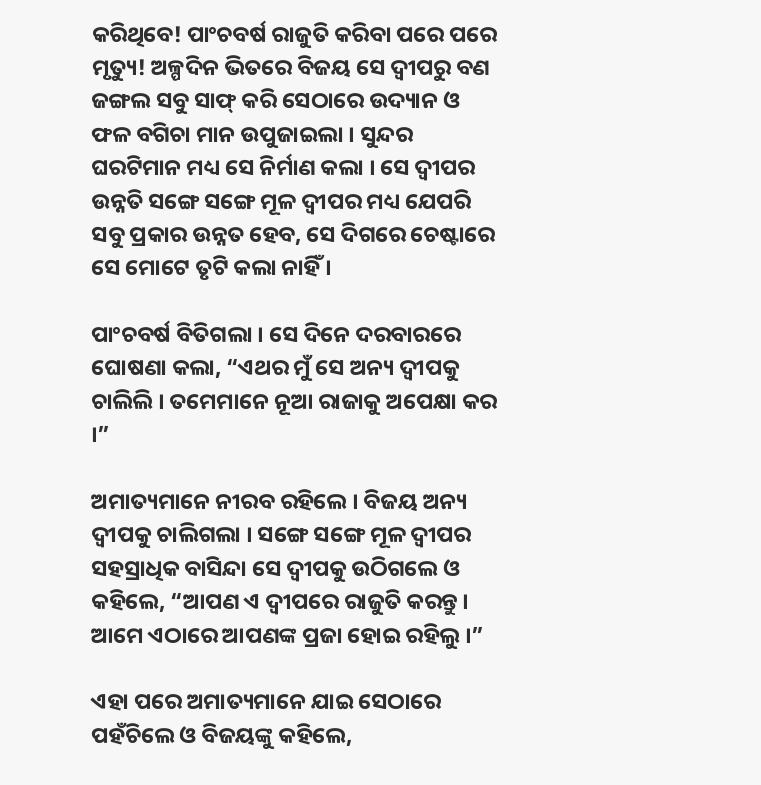କରିଥିବେ! ପାଂଚବର୍ଷ ରାଜୁତି କରିବା ପରେ ପରେ ମୃତ୍ୟୁ! ଅଳ୍ପଦିନ ଭିତରେ ବିଜୟ ସେ ଦ୍ୱୀପରୁ ବଣ ଜଙ୍ଗଲ ସବୁ ସାଫ୍ କରି ସେଠାରେ ଉଦ୍ୟାନ ଓ ଫଳ ବଗିଚା ମାନ ଉପୁଜାଇଲା । ସୁନ୍ଦର ଘରଟିମାନ ମଧ୍ୟ ସେ ନିର୍ମାଣ କଲା । ସେ ଦ୍ୱୀପର ଉନ୍ନତି ସଙ୍ଗେ ସଙ୍ଗେ ମୂଳ ଦ୍ୱୀପର ମଧ୍ୟ ଯେପରି ସବୁ ପ୍ରକାର ଉନ୍ନତ ହେବ, ସେ ଦିଗରେ ଚେଷ୍ଟାରେ ସେ ମୋଟେ ତୃଟି କଲା ନାହିଁ ।

ପାଂଚବର୍ଷ ବିତିଗଲା । ସେ ଦିନେ ଦରବାରରେ ଘୋଷଣା କଲା, “ଏଥର ମୁଁ ସେ ଅନ୍ୟ ଦ୍ୱୀପକୁ ଚାଲିଲି । ତମେମାନେ ନୂଆ ରାଜାକୁ ଅପେକ୍ଷା କର ।”

ଅମାତ୍ୟମାନେ ନୀରବ ରହିଲେ । ବିଜୟ ଅନ୍ୟ ଦ୍ୱୀପକୁ ଚାଲିଗଲା । ସଙ୍ଗେ ସଙ୍ଗେ ମୂଳ ଦ୍ୱୀପର ସହସ୍ରାଧିକ ବାସିନ୍ଦା ସେ ଦ୍ୱୀପକୁ ଉଠିଗଲେ ଓ କହିଲେ, “ଆପଣ ଏ ଦ୍ୱୀପରେ ରାଜୁତି କରନ୍ତୁ । ଆମେ ଏଠାରେ ଆପଣଙ୍କ ପ୍ରଜା ହୋଇ ରହିଲୁ ।”

ଏହା ପରେ ଅମାତ୍ୟମାନେ ଯାଇ ସେଠାରେ ପହଁଚିଲେ ଓ ବିଜୟଙ୍କୁ କହିଲେ,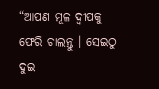“ଆପଣ ମୂଳ ଦ୍ୱୀପକୁ ଫେରି ଚାଲନ୍ତୁ । ସେଇଠୁ ଦୁଇ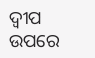ଦ୍ୱୀପ ଉପରେ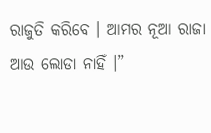ରାଜୁତି କରିବେ । ଆମର ନୂଆ ରାଜା ଆଉ ଲୋଡା ନାହିଁ ।”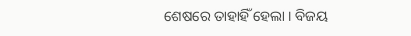ଶେଷରେ ତାହାହିଁ ହେଲା । ବିଜୟ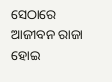ସେଠାରେ ଆଜୀବନ ରାଜା ହୋଇ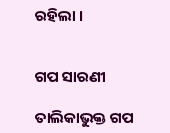ରହିଲା ।


ଗପ ସାରଣୀ

ତାଲିକାଭୁକ୍ତ ଗପ